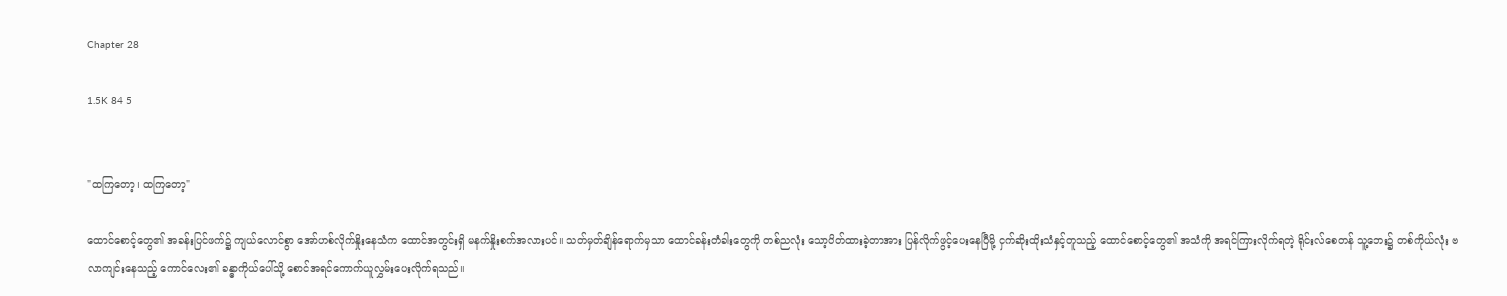Chapter 28

1.5K 84 5


"ထကြတော့၊ ထကြတော့"

ထောင်စောင့်တွေ၏ အခန်းပြင်ဖက်၌ ကျယ်လောင်စွာ အော်ဟစ်လိုက်နှိုးနေသံက ထောင်အတွင်းရှိ မနက်နှိုးစက်အလားပင်။ သတ်မှတ်ချိန်ရောက်မှသာ ထောင်ခန်းတံခါးတွေကို တစ်ညလုံး သော့ပိတ်ထားခဲ့တာအား ပြန်လိုက်ဖွင့်ပေးနေပြီမို့ ငှက်ဆိုးထိုးသံနှင့်တူသည့် ထောင်စောင့်တွေ၏ အသံကို အရင်ကြားလိုက်ရတဲ့ ရိုင်းလ်စေတန် သူ့ဘေး၌ တစ်ကိုယ်လုံး ဗလာကျင်းနေသည့် ကောင်လေး၏ ခန္ဓာကိုယ်ပေါ်သို့ စောင်အရင်ကောက်ယူလွှမ်းပေးလိုက်ရသည်။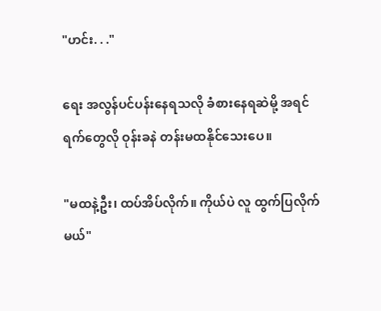"ဟင်း. . ."

ရေး အလွန်ပင်ပန်းနေရသလို ခံစားနေရဆဲမို့ အရင်ရက်တွေလို ဝုန်းခနဲ တန်းမထနိုင်သေးပေ။

"မထနဲ့ဦး၊ ထပ်အိပ်လိုက်။ ကိုယ်ပဲ လူ ထွက်ပြလိုက်မယ်"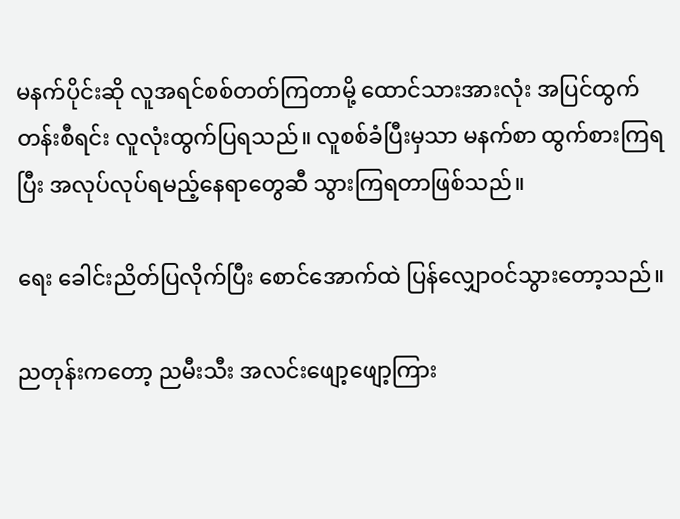မနက်ပိုင်းဆို လူအရင်စစ်တတ်ကြတာမို့ ထောင်သားအားလုံး အပြင်ထွက် တန်းစီရင်း လူလုံးထွက်ပြရသည်။ လူစစ်ခံပြီးမှသာ မနက်စာ ထွက်စားကြရပြီး အလုပ်လုပ်ရမည့်နေရာတွေဆီ သွားကြရတာဖြစ်သည်။

ရေး ခေါင်းညိတ်ပြလိုက်ပြီး စောင်အောက်ထဲ ပြန်လျှောဝင်သွားတော့သည်။

ညတုန်းကတော့ ညမီးသီး အလင်းဖျော့ဖျော့ကြား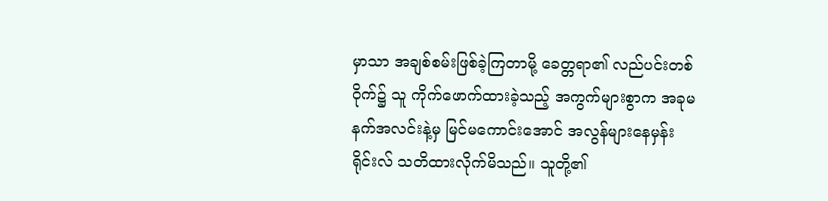မှာသာ အချစ်စမ်းဖြစ်ခဲ့ကြတာမို့ ခေတ္တရာ၏ လည်ပင်းတစ်ဝိုက်၌ သူ ကိုက်ဖောက်ထားခဲ့သည့် အကွက်များစွာက အခုမနက်အလင်းနဲ့မှ မြင်မကောင်းအောင် အလွန်များနေမှန်း ရိုင်းလ် သတိထားလိုက်မိသည်။ သူတို့၏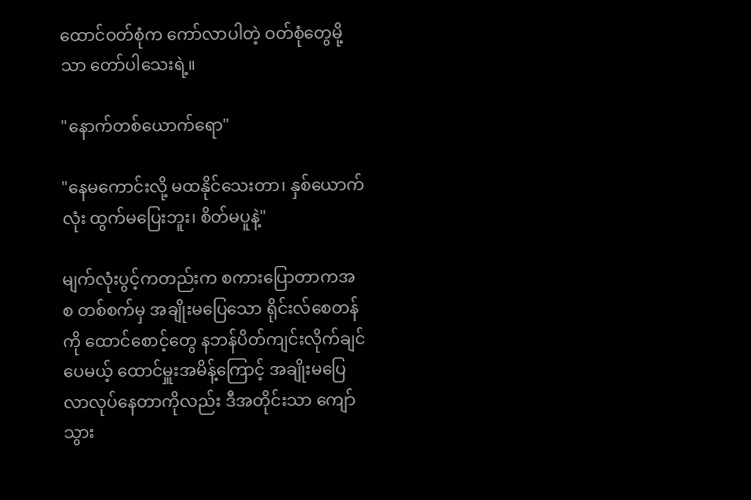ထောင်ဝတ်စုံက ကော်လာပါတဲ့ ဝတ်စုံတွေမို့သာ တော်ပါသေးရဲ့။

"နောက်တစ်ယောက်ရော"

"နေမကောင်းလို့ မထနိုင်သေးတာ၊ နှစ်ယောက်လုံး ထွက်မပြေးဘူး၊ စိတ်မပူနဲ့"

မျက်လုံးပွင့်ကတည်းက စကားပြောတာကအစ တစ်စက်မှ အချိုးမပြေသော ရိုင်းလ်စေတန်ကို ထောင်စောင့်တွေ နဘန်ပိတ်ကျင်းလိုက်ချင်ပေမယ့် ထောင်မှူးအမိန့်ကြောင့် အချိုးမပြေ လာလုပ်နေတာကိုလည်း ဒီအတိုင်းသာ ကျော်သွား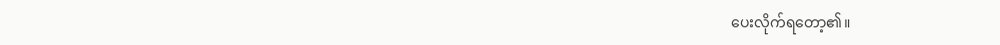ပေးလိုက်ရတော့၏။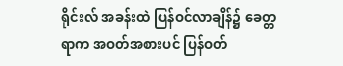ရိုင်းလ် အခန်းထဲ ပြန်ဝင်လာချိန်၌ ခေတ္တရာက အဝတ်အစားပင် ပြန်ဝတ်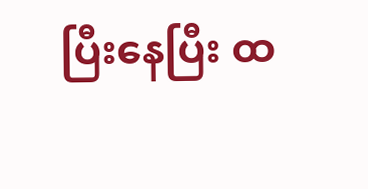ပြီးနေပြီး ထ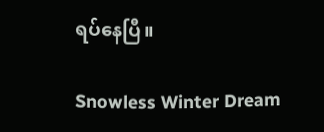ရပ်နေပြီ။

Snowless Winter Dream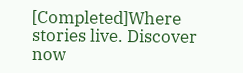[Completed]Where stories live. Discover now